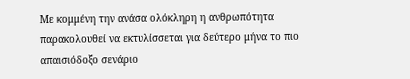Με κομμένη την ανάσα ολόκληρη η ανθρωπότητα παρακολουθεί να εκτυλίσσεται για δεύτερο μήνα το πιο απαισιόδοξο σενάριο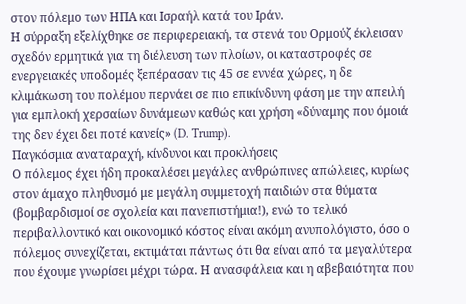στον πόλεμο των ΗΠΑ και Ισραήλ κατά του Ιράν.
Η σύρραξη εξελίχθηκε σε περιφερειακή, τα στενά του Ορμούζ έκλεισαν σχεδόν ερμητικά για τη διέλευση των πλοίων, οι καταστροφές σε ενεργειακές υποδομές ξεπέρασαν τις 45 σε εννέα χώρες, η δε κλιμάκωση του πολέμου περνάει σε πιο επικίνδυνη φάση με την απειλή για εμπλοκή χερσαίων δυνάμεων καθώς και χρήση «δύναμης που όμοιά της δεν έχει δει ποτέ κανείς» (D. Trump).
Παγκόσμια αναταραχή, κίνδυνοι και προκλήσεις
Ο πόλεμος έχει ήδη προκαλέσει μεγάλες ανθρώπινες απώλειες, κυρίως στον άμαχο πληθυσμό με μεγάλη συμμετοχή παιδιών στα θύματα (βομβαρδισμοί σε σχολεία και πανεπιστήμια!), ενώ το τελικό περιβαλλοντικό και οικονομικό κόστος είναι ακόμη ανυπολόγιστο, όσο ο πόλεμος συνεχίζεται, εκτιμάται πάντως ότι θα είναι από τα μεγαλύτερα που έχουμε γνωρίσει μέχρι τώρα. Η ανασφάλεια και η αβεβαιότητα που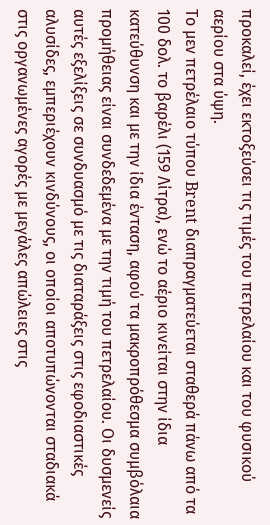προκαλεί, έχει εκτοξεύσει τις τιμές του πετρελαίου και του φυσικού αερίου στα ύψη.
Το μεν πετρέλαιο τύπου Brent διαπραγματεύεται σταθερά πάνω από τα 100 δολ. το βαρέλι (159 Λίτρα), ενώ το αέριο κινείται στην ίδια κατεύθυνση και με την ίδια ένταση, αφού τα μακροπρόθεσμα συμβόλαια προμήθειας είναι συνδεδεμένα με την τιμή του πετρελαίου. Οι δυσμενείς αυτές εξελίξεις σε συνδυασμό με τις διαταράξεις στις εφοδιαστικές αλυσίδες, εμπεριέχουν κινδύνους, οι οποίοι αποτυπώνονται σταδιακά στις οργανωμένες αγορές με μεγάλες απώλειες στις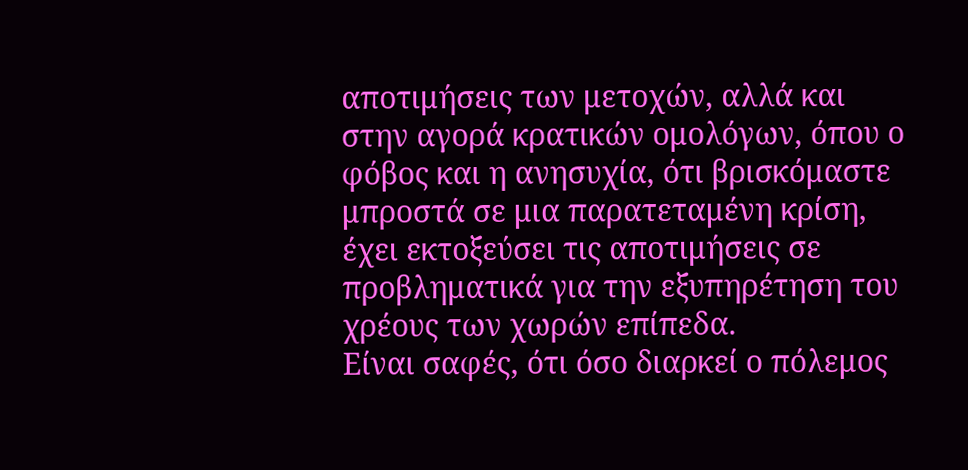αποτιμήσεις των μετοχών, αλλά και στην αγορά κρατικών ομολόγων, όπου ο φόβος και η ανησυχία, ότι βρισκόμαστε μπροστά σε μια παρατεταμένη κρίση, έχει εκτοξεύσει τις αποτιμήσεις σε προβληματικά για την εξυπηρέτηση του χρέους των χωρών επίπεδα.
Είναι σαφές, ότι όσο διαρκεί ο πόλεμος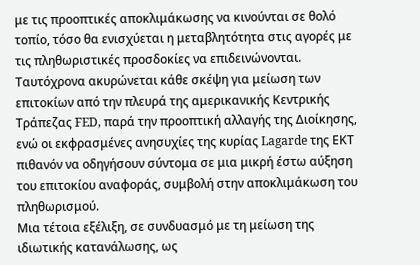με τις προοπτικές αποκλιμάκωσης να κινούνται σε θολό τοπίο, τόσο θα ενισχύεται η μεταβλητότητα στις αγορές με τις πληθωριστικές προσδοκίες να επιδεινώνονται.
Ταυτόχρονα ακυρώνεται κάθε σκέψη για μείωση των επιτοκίων από την πλευρά της αμερικανικής Κεντρικής Τράπεζας FED, παρά την προοπτική αλλαγής της Διοίκησης, ενώ οι εκφρασμένες ανησυχίες της κυρίας Lagarde της ΕΚΤ πιθανόν να οδηγήσουν σύντομα σε μια μικρή έστω αύξηση του επιτοκίου αναφοράς, συμβολή στην αποκλιμάκωση του πληθωρισμού.
Μια τέτοια εξέλιξη, σε συνδυασμό με τη μείωση της ιδιωτικής κατανάλωσης, ως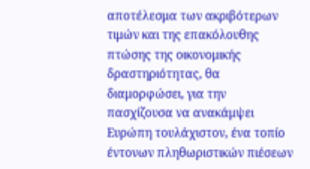αποτέλεσμα των ακριβότερων τιμών και της επακόλουθης πτώσης της οικονομικής δραστηριότητας, θα διαμορφώσει, για την πασχίζουσα να ανακάμψει Ευρώπη τουλάχιστον, ένα τοπίο έντονων πληθωριστικών πιέσεων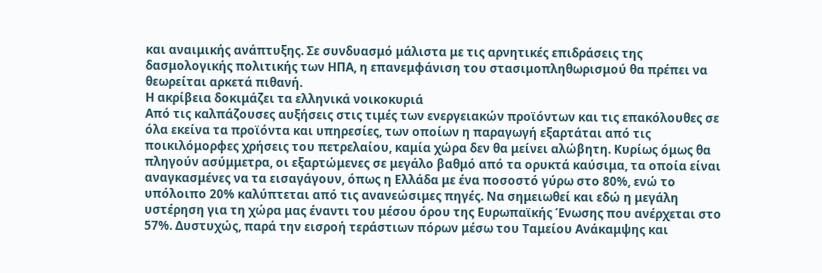και αναιμικής ανάπτυξης. Σε συνδυασμό μάλιστα με τις αρνητικές επιδράσεις της δασμολογικής πολιτικής των ΗΠΑ, η επανεμφάνιση του στασιμοπληθωρισμού θα πρέπει να θεωρείται αρκετά πιθανή.
Η ακρίβεια δοκιμάζει τα ελληνικά νοικοκυριά
Από τις καλπάζουσες αυξήσεις στις τιμές των ενεργειακών προϊόντων και τις επακόλουθες σε όλα εκείνα τα προϊόντα και υπηρεσίες, των οποίων η παραγωγή εξαρτάται από τις ποικιλόμορφες χρήσεις του πετρελαίου, καμία χώρα δεν θα μείνει αλώβητη. Κυρίως όμως θα πληγούν ασύμμετρα, οι εξαρτώμενες σε μεγάλο βαθμό από τα ορυκτά καύσιμα, τα οποία είναι αναγκασμένες να τα εισαγάγουν, όπως η Ελλάδα με ένα ποσοστό γύρω στο 80%, ενώ το υπόλοιπο 20% καλύπτεται από τις ανανεώσιμες πηγές. Να σημειωθεί και εδώ η μεγάλη υστέρηση για τη χώρα μας έναντι του μέσου όρου της Ευρωπαϊκής Ένωσης που ανέρχεται στο 57%. Δυστυχώς, παρά την εισροή τεράστιων πόρων μέσω του Ταμείου Ανάκαμψης και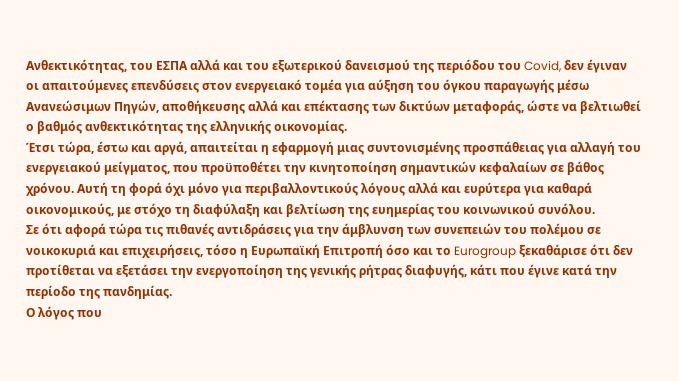Ανθεκτικότητας, του ΕΣΠΑ αλλά και του εξωτερικού δανεισμού της περιόδου του Covid, δεν έγιναν οι απαιτούμενες επενδύσεις στον ενεργειακό τομέα για αύξηση του όγκου παραγωγής μέσω Ανανεώσιμων Πηγών, αποθήκευσης αλλά και επέκτασης των δικτύων μεταφοράς, ώστε να βελτιωθεί ο βαθμός ανθεκτικότητας της ελληνικής οικονομίας.
Έτσι τώρα, έστω και αργά, απαιτείται η εφαρμογή μιας συντονισμένης προσπάθειας για αλλαγή του ενεργειακού μείγματος, που προϋποθέτει την κινητοποίηση σημαντικών κεφαλαίων σε βάθος χρόνου. Αυτή τη φορά όχι μόνο για περιβαλλοντικούς λόγους αλλά και ευρύτερα για καθαρά οικονομικούς, με στόχο τη διαφύλαξη και βελτίωση της ευημερίας του κοινωνικού συνόλου.
Σε ότι αφορά τώρα τις πιθανές αντιδράσεις για την άμβλυνση των συνεπειών του πολέμου σε νοικοκυριά και επιχειρήσεις, τόσο η Ευρωπαϊκή Επιτροπή όσο και το Eurogroup ξεκαθάρισε ότι δεν προτίθεται να εξετάσει την ενεργοποίηση της γενικής ρήτρας διαφυγής, κάτι που έγινε κατά την περίοδο της πανδημίας.
Ο λόγος που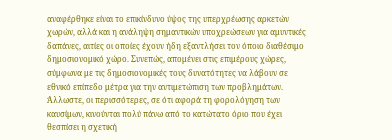αναφέρθηκε είναι το επικίνδυνο ύψος της υπερχρέωσης αρκετών χωρών, αλλά και η ανάληψη σημαντικών υποχρεώσεων για αμυντικές δαπάνες, αιτίες οι οποίες έχουν ήδη εξαντλήσει τον όποιο διαθέσιμο δημοσιονομικό χώρο. Συνεπώς, απομένει στις επιμέρους χώρες, σύμφωνα με τις δημοσιονομικές τους δυνατότητες να λάβουν σε εθνικό επίπεδο μέτρα για την αντιμετώπιση των προβλημάτων. Άλλωστε, οι περισσότερες, σε ότι αφορά τη φορολόγηση των καυσίμων, κινούνται πολύ πάνω από το κατώτατο όριο που έχει θεσπίσει η σχετική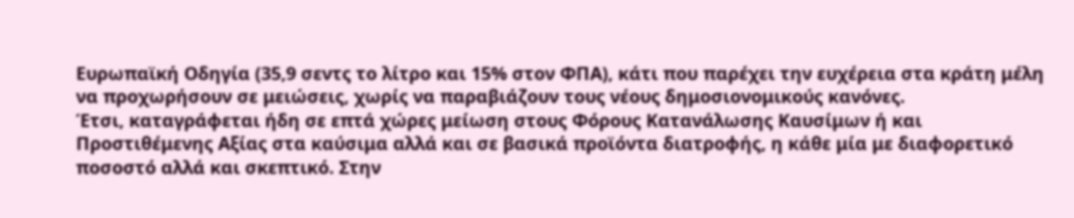Ευρωπαϊκή Οδηγία (35,9 σεντς το λίτρο και 15% στον ΦΠΑ), κάτι που παρέχει την ευχέρεια στα κράτη μέλη να προχωρήσουν σε μειώσεις, χωρίς να παραβιάζουν τους νέους δημοσιονομικούς κανόνες.
Έτσι, καταγράφεται ήδη σε επτά χώρες μείωση στους Φόρους Κατανάλωσης Καυσίμων ή και Προστιθέμενης Αξίας στα καύσιμα αλλά και σε βασικά προϊόντα διατροφής, η κάθε μία με διαφορετικό ποσοστό αλλά και σκεπτικό. Στην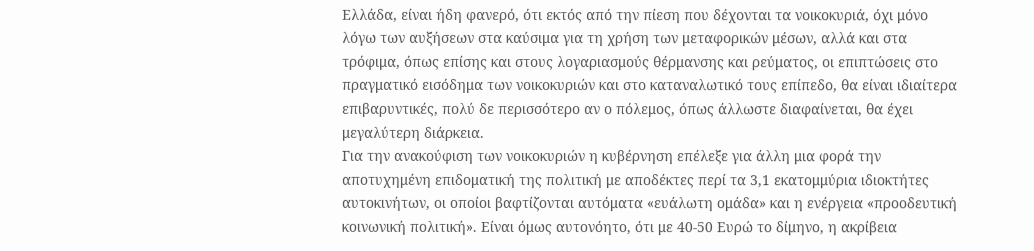Ελλάδα, είναι ήδη φανερό, ότι εκτός από την πίεση που δέχονται τα νοικοκυριά, όχι μόνο λόγω των αυξήσεων στα καύσιμα για τη χρήση των μεταφορικών μέσων, αλλά και στα τρόφιμα, όπως επίσης και στους λογαριασμούς θέρμανσης και ρεύματος, οι επιπτώσεις στο πραγματικό εισόδημα των νοικοκυριών και στο καταναλωτικό τους επίπεδο, θα είναι ιδιαίτερα επιβαρυντικές, πολύ δε περισσότερο αν ο πόλεμος, όπως άλλωστε διαφαίνεται, θα έχει μεγαλύτερη διάρκεια.
Για την ανακούφιση των νοικοκυριών η κυβέρνηση επέλεξε για άλλη μια φορά την αποτυχημένη επιδοματική της πολιτική με αποδέκτες περί τα 3,1 εκατομμύρια ιδιοκτήτες αυτοκινήτων, οι οποίοι βαφτίζονται αυτόματα «ευάλωτη ομάδα» και η ενέργεια «προοδευτική κοινωνική πολιτική». Είναι όμως αυτονόητο, ότι με 40-50 Ευρώ το δίμηνο, η ακρίβεια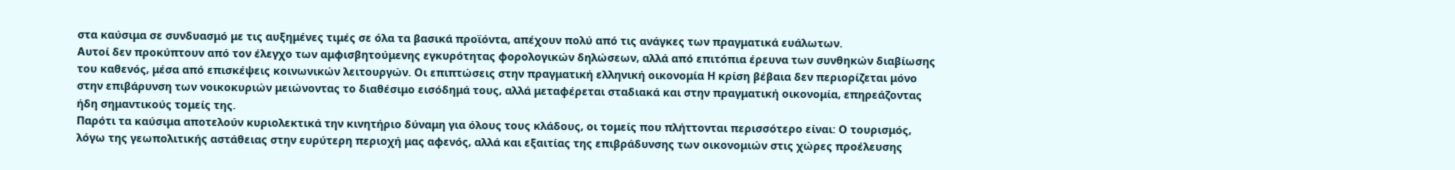στα καύσιμα σε συνδυασμό με τις αυξημένες τιμές σε όλα τα βασικά προϊόντα, απέχουν πολύ από τις ανάγκες των πραγματικά ευάλωτων.
Αυτοί δεν προκύπτουν από τον έλεγχο των αμφισβητούμενης εγκυρότητας φορολογικών δηλώσεων, αλλά από επιτόπια έρευνα των συνθηκών διαβίωσης του καθενός, μέσα από επισκέψεις κοινωνικών λειτουργών. Οι επιπτώσεις στην πραγματική ελληνική οικονομία Η κρίση βέβαια δεν περιορίζεται μόνο στην επιβάρυνση των νοικοκυριών μειώνοντας το διαθέσιμο εισόδημά τους, αλλά μεταφέρεται σταδιακά και στην πραγματική οικονομία, επηρεάζοντας ήδη σημαντικούς τομείς της.
Παρότι τα καύσιμα αποτελούν κυριολεκτικά την κινητήριο δύναμη για όλους τους κλάδους, οι τομείς που πλήττονται περισσότερο είναι: Ο τουρισμός, λόγω της γεωπολιτικής αστάθειας στην ευρύτερη περιοχή μας αφενός, αλλά και εξαιτίας της επιβράδυνσης των οικονομιών στις χώρες προέλευσης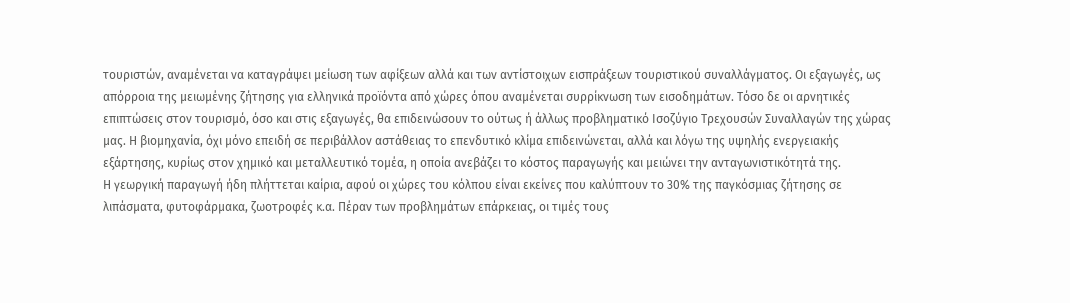τουριστών, αναμένεται να καταγράψει μείωση των αφίξεων αλλά και των αντίστοιχων εισπράξεων τουριστικού συναλλάγματος. Οι εξαγωγές, ως απόρροια της μειωμένης ζήτησης για ελληνικά προϊόντα από χώρες όπου αναμένεται συρρίκνωση των εισοδημάτων. Τόσο δε οι αρνητικές επιπτώσεις στον τουρισμό, όσο και στις εξαγωγές, θα επιδεινώσουν το ούτως ή άλλως προβληματικό Ισοζύγιο Τρεχουσών Συναλλαγών της χώρας μας. Η βιομηχανία, όχι μόνο επειδή σε περιβάλλον αστάθειας το επενδυτικό κλίμα επιδεινώνεται, αλλά και λόγω της υψηλής ενεργειακής εξάρτησης, κυρίως στον χημικό και μεταλλευτικό τομέα, η οποία ανεβάζει το κόστος παραγωγής και μειώνει την ανταγωνιστικότητά της.
Η γεωργική παραγωγή ήδη πλήττεται καίρια, αφού οι χώρες του κόλπου είναι εκείνες που καλύπτουν το 30% της παγκόσμιας ζήτησης σε λιπάσματα, φυτοφάρμακα, ζωοτροφές κ.α. Πέραν των προβλημάτων επάρκειας, οι τιμές τους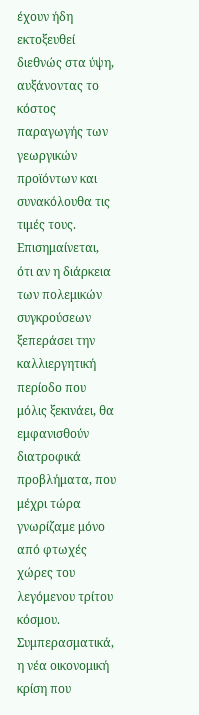έχουν ήδη εκτοξευθεί διεθνώς στα ύψη, αυξάνοντας το κόστος παραγωγής των γεωργικών προϊόντων και συνακόλουθα τις τιμές τους. Επισημαίνεται, ότι αν η διάρκεια των πολεμικών συγκρούσεων ξεπεράσει την καλλιεργητική περίοδο που μόλις ξεκινάει, θα εμφανισθούν διατροφικά προβλήματα, που μέχρι τώρα γνωρίζαμε μόνο από φτωχές χώρες του λεγόμενου τρίτου κόσμου.
Συμπερασματικά, η νέα οικονομική κρίση που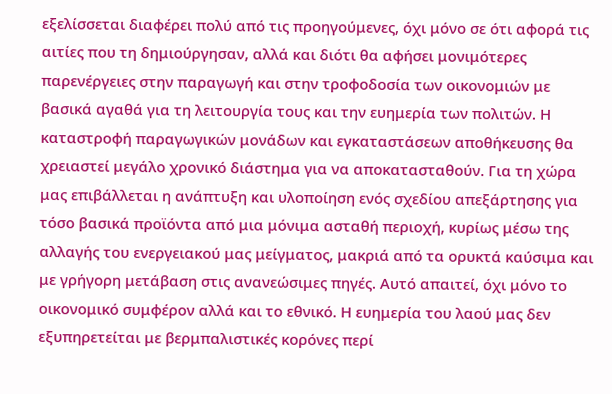εξελίσσεται διαφέρει πολύ από τις προηγούμενες, όχι μόνο σε ότι αφορά τις αιτίες που τη δημιούργησαν, αλλά και διότι θα αφήσει μονιμότερες παρενέργειες στην παραγωγή και στην τροφοδοσία των οικονομιών με βασικά αγαθά για τη λειτουργία τους και την ευημερία των πολιτών. Η καταστροφή παραγωγικών μονάδων και εγκαταστάσεων αποθήκευσης θα χρειαστεί μεγάλο χρονικό διάστημα για να αποκατασταθούν. Για τη χώρα μας επιβάλλεται η ανάπτυξη και υλοποίηση ενός σχεδίου απεξάρτησης για τόσο βασικά προϊόντα από μια μόνιμα ασταθή περιοχή, κυρίως μέσω της αλλαγής του ενεργειακού μας μείγματος, μακριά από τα ορυκτά καύσιμα και με γρήγορη μετάβαση στις ανανεώσιμες πηγές. Αυτό απαιτεί, όχι μόνο το οικονομικό συμφέρον αλλά και το εθνικό. Η ευημερία του λαού μας δεν εξυπηρετείται με βερμπαλιστικές κορόνες περί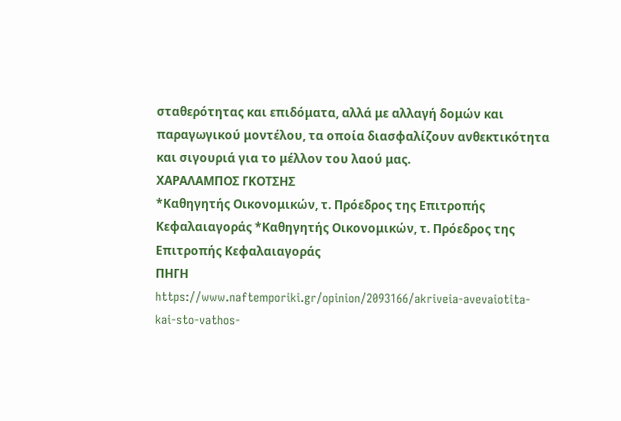σταθερότητας και επιδόματα, αλλά με αλλαγή δομών και παραγωγικού μοντέλου, τα οποία διασφαλίζουν ανθεκτικότητα και σιγουριά για το μέλλον του λαού μας.
ΧΑΡΑΛΑΜΠΟΣ ΓΚΟΤΣΗΣ
*Καθηγητής Οικονομικών, τ. Πρόεδρος της Επιτροπής Κεφαλαιαγοράς *Καθηγητής Οικονομικών, τ. Πρόεδρος της Επιτροπής Κεφαλαιαγοράς
ΠΗΓΗ
https://www.naftemporiki.gr/opinion/2093166/akriveia-avevaiotita-kai-sto-vathos-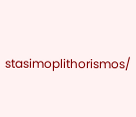stasimoplithorismos/